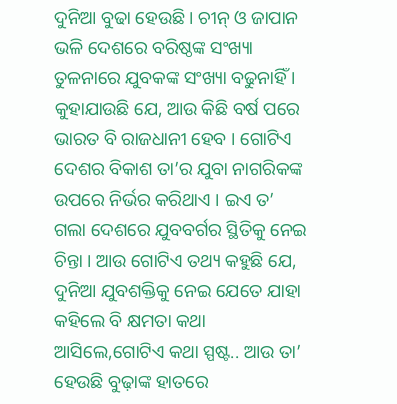ଦୁନିଆ ବୁଢା ହେଉଛି । ଚୀନ୍ ଓ ଜାପାନ ଭଳି ଦେଶରେ ବରିଷ୍ଠଙ୍କ ସଂଖ୍ୟା ତୁଳନାରେ ଯୁବକଙ୍କ ସଂଖ୍ୟା ବଢୁନାହିଁ । କୁହାଯାଉଛି ଯେ, ଆଉ କିଛି ବର୍ଷ ପରେ ଭାରତ ବି ରାଜଧାନୀ ହେବ । ଗୋଟିଏ ଦେଶର ବିକାଶ ତା’ର ଯୁବା ନାଗରିକଙ୍କ ଉପରେ ନିର୍ଭର କରିଥାଏ । ଇଏ ତ’ ଗଲା ଦେଶରେ ଯୁବବର୍ଗର ସ୍ଥିତିକୁ ନେଇ ଚିନ୍ତା । ଆଉ ଗୋଟିଏ ତଥ୍ୟ କହୁଛି ଯେ, ଦୁନିଆ ଯୁବଶକ୍ତିକୁ ନେଇ ଯେତେ ଯାହା କହିଲେ ବି କ୍ଷମତା କଥା ଆସିଲେ,ଗୋଟିଏ କଥା ସ୍ପଷ୍ଟ.. ଆଉ ତା’ ହେଉଛି ବୁଢ଼ାଙ୍କ ହାତରେ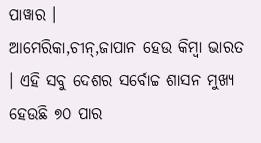ପାୱାର ।
ଆମେରିକା,ଚୀନ୍,ଜାପାନ ହେଉ କିମ୍ବା ଭାରତ । ଏହି ସବୁ ଦେଶର ସର୍ବୋଚ୍ଚ ଶାସନ ମୁଖ୍ୟ ହେଉଛି ୭୦ ପାର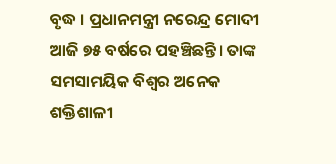ବୃଦ୍ଧ । ପ୍ରଧାନମନ୍ତ୍ରୀ ନରେନ୍ଦ୍ର ମୋଦୀ ଆଜି ୭୫ ବର୍ଷରେ ପହଞ୍ଚିଛନ୍ତି। ତାଙ୍କ ସମସାମୟିକ ବିଶ୍ୱର ଅନେକ ଶକ୍ତିଶାଳୀ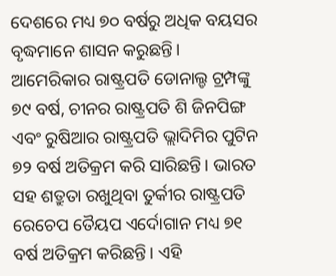ଦେଶରେ ମଧ୍ୟ ୭୦ ବର୍ଷରୁ ଅଧିକ ବୟସର ବୃଦ୍ଧମାନେ ଶାସନ କରୁଛନ୍ତି। ଆମେରିକାର ରାଷ୍ଟ୍ରପତି ଡୋନାଲ୍ଡ ଟ୍ରମ୍ପଙ୍କୁ ୭୯ ବର୍ଷ, ଚୀନର ରାଷ୍ଟ୍ରପତି ଶି ଜିନପିଙ୍ଗ ଏବଂ ରୁଷିଆର ରାଷ୍ଟ୍ରପତି ଭ୍ଲାଦିମିର ପୁଟିନ ୭୨ ବର୍ଷ ଅତିକ୍ରମ କରି ସାରିଛନ୍ତି। ଭାରତ ସହ ଶତ୍ରୁତା ରଖୁଥିବା ତୁର୍କୀର ରାଷ୍ଟ୍ରପତି ରେଚେପ ତୈୟପ ଏର୍ଦୋଗାନ ମଧ୍ୟ ୭୧ ବର୍ଷ ଅତିକ୍ରମ କରିଛନ୍ତି। ଏହି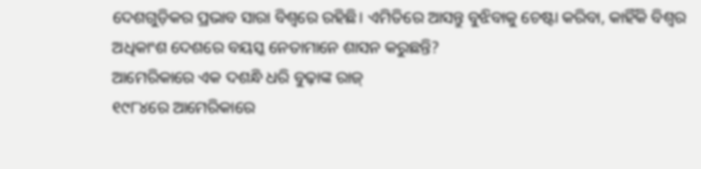ଦେଶଗୁଡ଼ିକର ପ୍ରଭାବ ସାରା ବିଶ୍ୱରେ ରହିଛି। ଏମିତିରେ ଆସନ୍ତୁ ବୁଝିବାକୁ ଚେଷ୍ଟା କରିବା, କାହିଁକି ବିଶ୍ୱର ଅଧିକାଂଶ ଦେଶରେ ବୟସ୍କ ନେତାମାନେ ଶାସନ କରୁଛନ୍ତି?
ଆମେରିକାରେ ଏକ ଦଶନ୍ଧି ଧରି ବୁଢ଼ାଙ୍କ ରାଜ୍
୧୯୮୪ରେ ଆମେରିକାରେ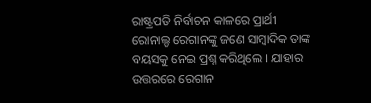ରାଷ୍ଟ୍ରପତି ନିର୍ବାଚନ କାଳରେ ପ୍ରାର୍ଥୀ ରୋନାଲ୍ଡ ରେଗାନଙ୍କୁ ଜଣେ ସାମ୍ବାଦିକ ତାଙ୍କ ବୟସକୁ ନେଇ ପ୍ରଶ୍ନ କରିଥିଲେ । ଯାହାର ଉତ୍ତରରେ ରେଗାନ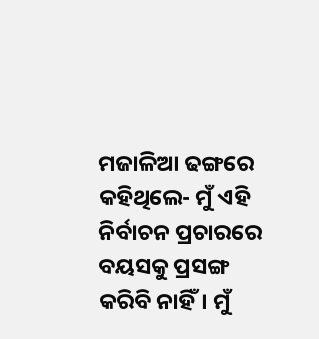ମଜାଳିଆ ଢଙ୍ଗରେ କହିଥିଲେ- ମୁଁ ଏହି ନିର୍ବାଚନ ପ୍ରଚାରରେ ବୟସକୁ ପ୍ରସଙ୍ଗ କରିବି ନାହିଁ। ମୁଁ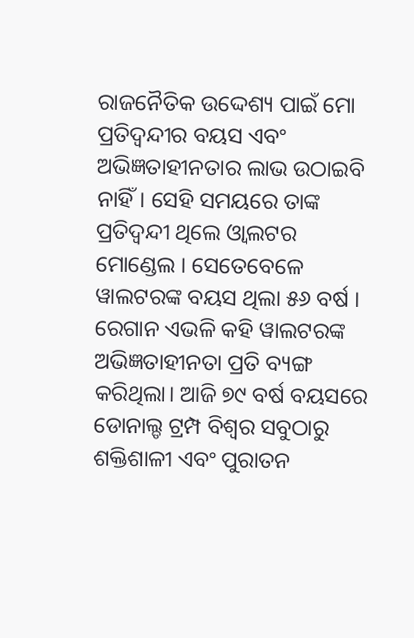ରାଜନୈତିକ ଉଦ୍ଦେଶ୍ୟ ପାଇଁ ମୋ ପ୍ରତିଦ୍ୱନ୍ଦୀର ବୟସ ଏବଂ ଅଭିଜ୍ଞତାହୀନତାର ଲାଭ ଉଠାଇବି ନାହିଁ। ସେହି ସମୟରେ ତାଙ୍କ ପ୍ରତିଦ୍ୱନ୍ଦୀ ଥିଲେ ଓ୍ୱାଲଟର ମୋଣ୍ଡେଲ । ସେତେବେଳେ ୱାଲଟରଙ୍କ ବୟସ ଥିଲା ୫୬ ବର୍ଷ । ରେଗାନ ଏଭଳି କହି ୱାଲଟରଙ୍କ ଅଭିଜ୍ଞତାହୀନତା ପ୍ରତି ବ୍ୟଙ୍ଗ କରିଥିଲା। ଆଜି ୭୯ ବର୍ଷ ବୟସରେ ଡୋନାଲ୍ଡ ଟ୍ରମ୍ପ ବିଶ୍ୱର ସବୁଠାରୁ ଶକ୍ତିଶାଳୀ ଏବଂ ପୁରାତନ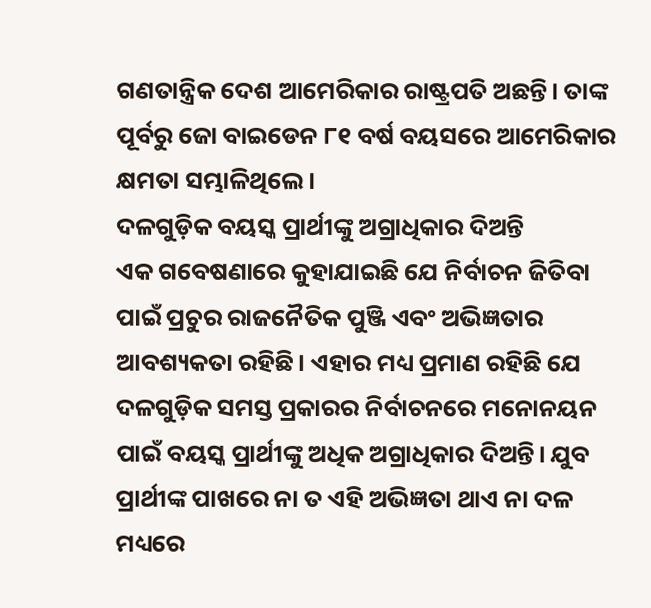ଗଣତାନ୍ତ୍ରିକ ଦେଶ ଆମେରିକାର ରାଷ୍ଟ୍ରପତି ଅଛନ୍ତି। ତାଙ୍କ ପୂର୍ବରୁ ଜୋ ବାଇଡେନ ୮୧ ବର୍ଷ ବୟସରେ ଆମେରିକାର କ୍ଷମତା ସମ୍ଭାଳିଥିଲେ।
ଦଳଗୁଡ଼ିକ ବୟସ୍କ ପ୍ରାର୍ଥୀଙ୍କୁ ଅଗ୍ରାଧିକାର ଦିଅନ୍ତି
ଏକ ଗବେଷଣାରେ କୁହାଯାଇଛି ଯେ ନିର୍ବାଚନ ଜିତିବା ପାଇଁ ପ୍ରଚୁର ରାଜନୈତିକ ପୁଞ୍ଜି ଏବଂ ଅଭିଜ୍ଞତାର ଆବଶ୍ୟକତା ରହିଛି। ଏହାର ମଧ୍ୟ ପ୍ରମାଣ ରହିଛି ଯେ ଦଳଗୁଡ଼ିକ ସମସ୍ତ ପ୍ରକାରର ନିର୍ବାଚନରେ ମନୋନୟନ ପାଇଁ ବୟସ୍କ ପ୍ରାର୍ଥୀଙ୍କୁ ଅଧିକ ଅଗ୍ରାଧିକାର ଦିଅନ୍ତି। ଯୁବ ପ୍ରାର୍ଥୀଙ୍କ ପାଖରେ ନା ତ ଏହି ଅଭିଜ୍ଞତା ଥାଏ ନା ଦଳ ମଧ୍ୟରେ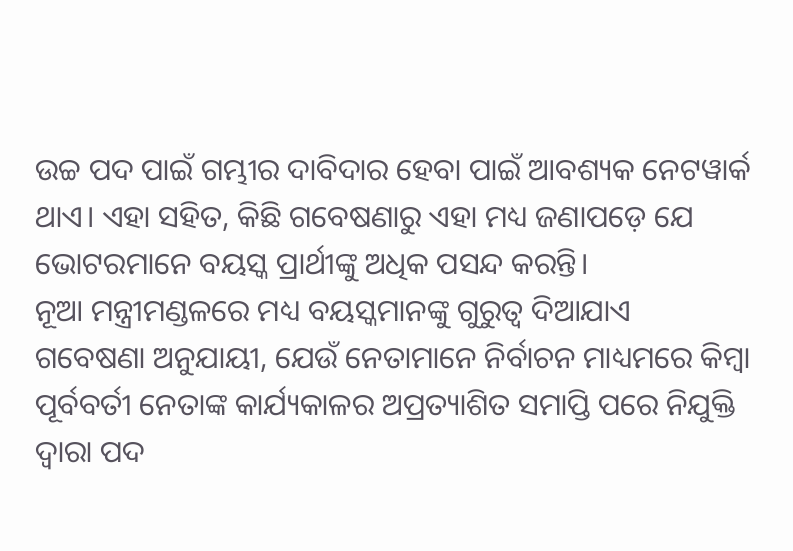ଉଚ୍ଚ ପଦ ପାଇଁ ଗମ୍ଭୀର ଦାବିଦାର ହେବା ପାଇଁ ଆବଶ୍ୟକ ନେଟୱାର୍କ ଥାଏ। ଏହା ସହିତ, କିଛି ଗବେଷଣାରୁ ଏହା ମଧ୍ୟ ଜଣାପଡ଼େ ଯେ ଭୋଟରମାନେ ବୟସ୍କ ପ୍ରାର୍ଥୀଙ୍କୁ ଅଧିକ ପସନ୍ଦ କରନ୍ତି।
ନୂଆ ମନ୍ତ୍ରୀମଣ୍ଡଳରେ ମଧ୍ୟ ବୟସ୍କମାନଙ୍କୁ ଗୁରୁତ୍ୱ ଦିଆଯାଏ
ଗବେଷଣା ଅନୁଯାୟୀ, ଯେଉଁ ନେତାମାନେ ନିର୍ବାଚନ ମାଧ୍ୟମରେ କିମ୍ବା ପୂର୍ବବର୍ତୀ ନେତାଙ୍କ କାର୍ଯ୍ୟକାଳର ଅପ୍ରତ୍ୟାଶିତ ସମାପ୍ତି ପରେ ନିଯୁକ୍ତି ଦ୍ୱାରା ପଦ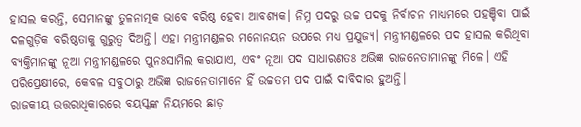ହାସଲ କରନ୍ତି, ସେମାନଙ୍କୁ ତୁଳନାତ୍ମକ ଭାବେ ବରିଷ୍ଠ ହେବା ଆବଶ୍ୟକ। ନିମ୍ନ ପଦରୁ ଉଚ୍ଚ ପଦକୁ ନିର୍ବାଚନ ମାଧ୍ୟମରେ ପହଞ୍ଚିବା ପାଇଁ ଦଳଗୁଡ଼ିକ ବରିଷ୍ଠତାକୁ ଗୁରୁତ୍ୱ ଦିଅନ୍ତି। ଏହା ମନ୍ତ୍ରୀମଣ୍ଡଳର ମନୋନୟନ ଉପରେ ମଧ୍ୟ ପ୍ରଯୁଜ୍ୟ। ମନ୍ତ୍ରୀମଣ୍ଡଳରେ ପଦ ହାସଲ କରିଥିବା ବ୍ୟକ୍ତିମାନଙ୍କୁ ନୂଆ ମନ୍ତ୍ରୀମଣ୍ଡଳରେ ପୁନଃସାମିଲ କରାଯାଏ, ଏବଂ ନୂଆ ପଦ ସାଧାରଣତଃ ଅଭିଜ୍ଞ ରାଜନେତାମାନଙ୍କୁ ମିଳେ। ଏହି ପରିପ୍ରେକ୍ଷୀରେ, କେବଳ ସବୁଠାରୁ ଅଭିଜ୍ଞ ରାଜନେତାମାନେ ହିଁ ଉଚ୍ଚତମ ପଦ ପାଇଁ ଦାବିଦାର ହୁଅନ୍ତି।
ରାଜକୀୟ ଉତ୍ତରାଧିକାରରେ ବୟସ୍କଙ୍କ ନିୟମରେ ଛାଡ଼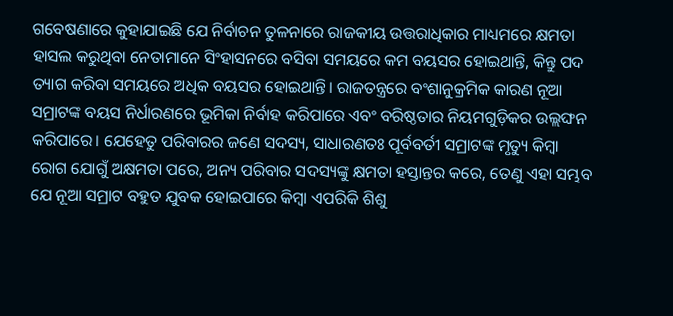ଗବେଷଣାରେ କୁହାଯାଇଛି ଯେ ନିର୍ବାଚନ ତୁଳନାରେ ରାଜକୀୟ ଉତ୍ତରାଧିକାର ମାଧ୍ୟମରେ କ୍ଷମତା ହାସଲ କରୁଥିବା ନେତାମାନେ ସିଂହାସନରେ ବସିବା ସମୟରେ କମ ବୟସର ହୋଇଥାନ୍ତି, କିନ୍ତୁ ପଦ ତ୍ୟାଗ କରିବା ସମୟରେ ଅଧିକ ବୟସର ହୋଇଥାନ୍ତି। ରାଜତନ୍ତ୍ରରେ ବଂଶାନୁକ୍ରମିକ କାରଣ ନୂଆ ସମ୍ରାଟଙ୍କ ବୟସ ନିର୍ଧାରଣରେ ଭୂମିକା ନିର୍ବାହ କରିପାରେ ଏବଂ ବରିଷ୍ଠତାର ନିୟମଗୁଡ଼ିକର ଉଲ୍ଲଙ୍ଘନ କରିପାରେ। ଯେହେତୁ ପରିବାରର ଜଣେ ସଦସ୍ୟ, ସାଧାରଣତଃ ପୂର୍ବବର୍ତୀ ସମ୍ରାଟଙ୍କ ମୃତ୍ୟୁ କିମ୍ବା ରୋଗ ଯୋଗୁଁ ଅକ୍ଷମତା ପରେ, ଅନ୍ୟ ପରିବାର ସଦସ୍ୟଙ୍କୁ କ୍ଷମତା ହସ୍ତାନ୍ତର କରେ, ତେଣୁ ଏହା ସମ୍ଭବ ଯେ ନୂଆ ସମ୍ରାଟ ବହୁତ ଯୁବକ ହୋଇପାରେ କିମ୍ବା ଏପରିକି ଶିଶୁ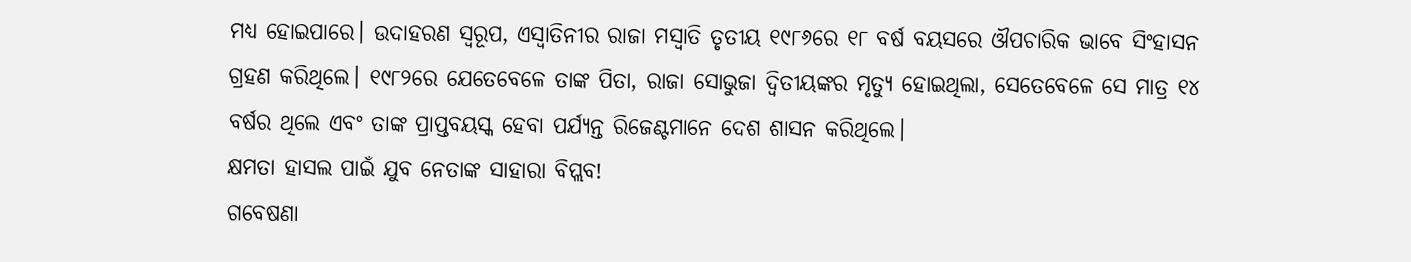ମଧ୍ୟ ହୋଇପାରେ। ଉଦାହରଣ ସ୍ୱରୂପ, ଏସ୍ୱାତିନୀର ରାଜା ମସ୍ୱାତି ତୃତୀୟ ୧୯୮୬ରେ ୧୮ ବର୍ଷ ବୟସରେ ଔପଚାରିକ ଭାବେ ସିଂହାସନ ଗ୍ରହଣ କରିଥିଲେ। ୧୯୮୨ରେ ଯେତେବେଳେ ତାଙ୍କ ପିତା, ରାଜା ସୋଭୁଜା ଦ୍ୱିତୀୟଙ୍କର ମୃତ୍ୟୁ ହୋଇଥିଲା, ସେତେବେଳେ ସେ ମାତ୍ର ୧୪ ବର୍ଷର ଥିଲେ ଏବଂ ତାଙ୍କ ପ୍ରାପ୍ତବୟସ୍କ ହେବା ପର୍ଯ୍ୟନ୍ତ ରିଜେଣ୍ଟମାନେ ଦେଶ ଶାସନ କରିଥିଲେ।
କ୍ଷମତା ହାସଲ ପାଇଁ ଯୁବ ନେତାଙ୍କ ସାହାରା ବିପ୍ଲବ!
ଗବେଷଣା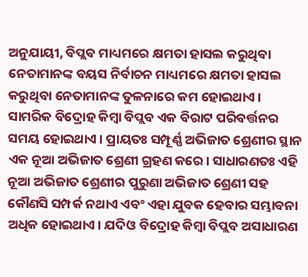ଅନୁଯାୟୀ, ବିପ୍ଲବ ମାଧ୍ୟମରେ କ୍ଷମତା ହାସଲ କରୁଥିବା ନେତାମାନଙ୍କ ବୟସ ନିର୍ବାଚନ ମାଧ୍ୟମରେ କ୍ଷମତା ହାସଲ କରୁଥିବା ନେତାମାନଙ୍କ ତୁଳନାରେ କମ ହୋଇଥାଏ। ସାମରିକ ବିଦ୍ରୋହ କିମ୍ବା ବିପ୍ଲବ ଏକ ବିରାଟ ପରିବର୍ତ୍ତନର ସମୟ ହୋଇଥାଏ। ପ୍ରାୟତଃ ସମ୍ପୂର୍ଣ୍ଣ ଅଭିଜାତ ଶ୍ରେଣୀର ସ୍ଥାନ ଏକ ନୂଆ ଅଭିଜାତ ଶ୍ରେଣୀ ଗ୍ରହଣ କରେ। ସାଧାରଣତଃ ଏହି ନୂଆ ଅଭିଜାତ ଶ୍ରେଣୀର ପୁରୁଣା ଅଭିଜାତ ଶ୍ରେଣୀ ସହ କୌଣସି ସମ୍ପର୍କ ନଥାଏ ଏବଂ ଏହା ଯୁବକ ହେବାର ସମ୍ଭାବନା ଅଧିକ ହୋଇଥାଏ। ଯଦିଓ ବିଦ୍ରୋହ କିମ୍ବା ବିପ୍ଲବ ଅସାଧାରଣ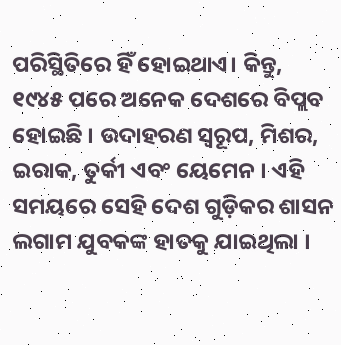ପରିସ୍ଥିତିରେ ହିଁ ହୋଇଥାଏ। କିନ୍ତୁ, ୧୯୪୫ ପରେ ଅନେକ ଦେଶରେ ବିପ୍ଲବ ହୋଇଛି । ଉଦାହରଣ ସ୍ୱରୂପ, ମିଶର, ଇରାକ, ତୁର୍କୀ ଏବଂ ୟେମେନ । ଏହି ସମୟରେ ସେହି ଦେଶ ଗୁଡ଼ିକର ଶାସନ ଲଗାମ ଯୁବକଙ୍କ ହାତକୁ ଯାଇଥିଲା ।